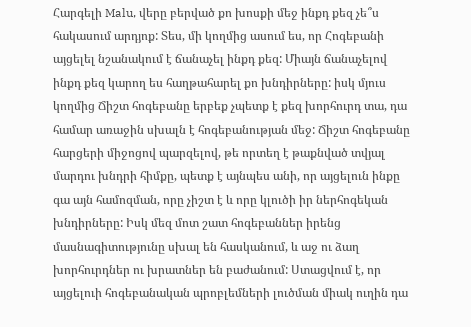Հարգելի Malu, վերը բերված քո խոսքի մեջ ինքդ քեզ չե՞ս հակասում արդյոք: Տես, մի կողմից ասում ես, որ Հոգեբանի այցելել նշանակում է ճանաչել ինքդ քեզ: Միայն ճանաչելով ինքդ քեզ կարող ես հաղթահարել քո խնդիրները: իսկ մյուս կողմից Ճիշտ հոգեբանը երբեք չպետք է քեզ խորհուրդ տա, դա համար առաջին սխալն է հոգեբանության մեջ: Ճիշտ հոգեբանը հարցերի միջոցով պարզելով, թե որտեղ է թաքնված տվյալ մարդու խնդրի հիմքը, պետք է այնպես անի, որ այցելուն ինքը գա այն համոզման, որը չիշտ է և որը կլուծի իր ներհոգեկան խնդիրները: Իսկ մեզ մոտ շատ հոգեբաններ իրենց մասնագիտությունը սխալ են հասկանում, և աջ ու ձաղ խորհուրդներ ու խրատներ են բաժանում: Ստացվում է, որ այցելուի հոգեբանական պրոբլեմների լուծման միակ ուղին դա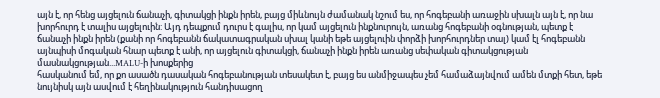այն է, որ հենց այցելուն ճանաչի, գիտակցի ինքն իրեն, բայց միևնույն ժամանակ նշում ես, որ հոգեբանի առաջին սխալն այն է, որ նա խորհուրդ է տալիս այցելուին: Այդ դեպքում դուրս է գալիս, որ կամ այցելուն ինքնուրույն, առանց հոգեբանի օգնության, պետք է ճանաչի ինքն իրեն (քանի որ հոգեբանն ճակատագրական սխալ կանի եթե այցելուին փորձի խորհուրդներ տալ) կամ էլ հոգեբանն այնպիսի մոգական հնար պետք է անի, որ այցելուն գիտակցի, ճանաչի ինքն իրեն առանց սեփական գիտակցության մասնակցության...MALU-ի խոսքերից
հասկանում եմ, որ քո ասածն դասական հոգեբանության տեսակետ է, բայց ես անմիջապես չեմ համաձայնվում ամեն մտքի հետ, եթե նույնիսկ այն ասվում է հեղինակություն հանդիսացող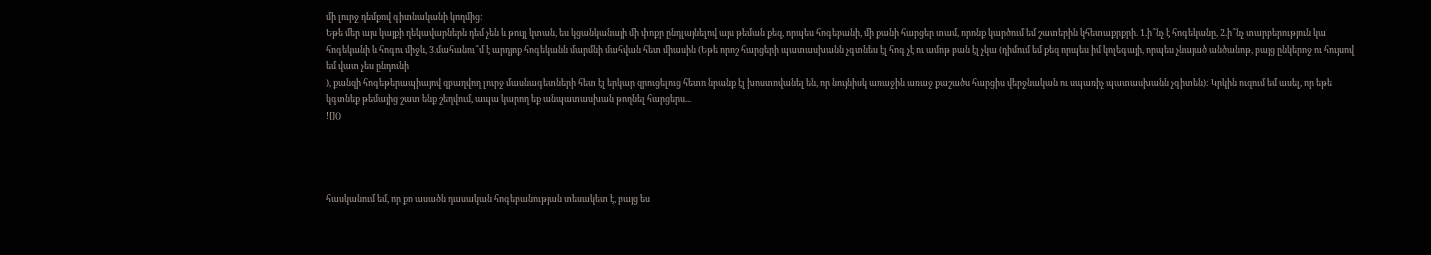մի լուրջ դեմքով գիտնականի կողմից:
Եթե մեր այս կայքի ղեկավարներն դեմ չեն և թույլ կտան, ես կցանկանայի մի փոքր ընդլայնելով այս թեման քեզ, որպես հոգեբանի, մի քանի հարցեր տամ, որոնք կարծում եմ շատերին կհետաքրքրի. 1.ի՞նչ է հոգեկանը, 2.ի՞նչ տարբերություն կա հոգեկանի և հոգու միջև, 3.մահանու՞մ է արդյոք հոգեկանն մարմնի մահվան հետ միասին (Եթե որոշ հարցերի պատասխանն չգտնես էլ հոգ չէ ու ամոթ բան էլ չկա (դիմում եմ քեզ որպես իմ կոլեգայի, որպես չնայած անծանոթ, բայց ընկերոջ ու հույսով եմ վատ չես ընդունի
), քանզի հոգեթերապիայով զբաղվող լուրջ մասնագետների հետ էլ երկար զրուցելուց հետո նրանք էլ խոստովանել են, որ նույնիսկ առաջին առաջ քաշածս հարցիս վերջնական ու սպառիչ պատասխանն չգիտեն): Կրկին ուզում եմ ասել, որ եթե կգտնեք թեմայից շատ ենք շեղվում, ապա կարող եք անպատասխան թողնել հարցերս...
![]()




հասկանում եմ, որ քո ասածն դասական հոգեբանության տեսակետ է, բայց ես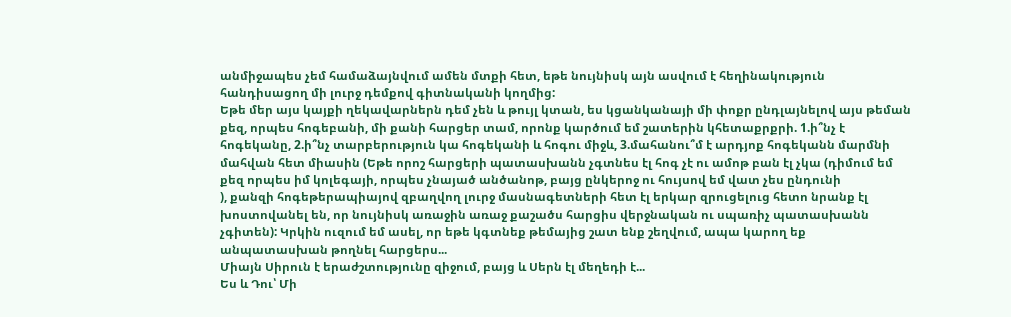անմիջապես չեմ համաձայնվում ամեն մտքի հետ, եթե նույնիսկ այն ասվում է հեղինակություն հանդիսացող մի լուրջ դեմքով գիտնականի կողմից:
Եթե մեր այս կայքի ղեկավարներն դեմ չեն և թույլ կտան, ես կցանկանայի մի փոքր ընդլայնելով այս թեման քեզ, որպես հոգեբանի, մի քանի հարցեր տամ, որոնք կարծում եմ շատերին կհետաքրքրի. 1.ի՞նչ է հոգեկանը, 2.ի՞նչ տարբերություն կա հոգեկանի և հոգու միջև, 3.մահանու՞մ է արդյոք հոգեկանն մարմնի մահվան հետ միասին (Եթե որոշ հարցերի պատասխանն չգտնես էլ հոգ չէ ու ամոթ բան էլ չկա (դիմում եմ քեզ որպես իմ կոլեգայի, որպես չնայած անծանոթ, բայց ընկերոջ ու հույսով եմ վատ չես ընդունի
), քանզի հոգեթերապիայով զբաղվող լուրջ մասնագետների հետ էլ երկար զրուցելուց հետո նրանք էլ խոստովանել են, որ նույնիսկ առաջին առաջ քաշածս հարցիս վերջնական ու սպառիչ պատասխանն չգիտեն): Կրկին ուզում եմ ասել, որ եթե կգտնեք թեմայից շատ ենք շեղվում, ապա կարող եք անպատասխան թողնել հարցերս...
Միայն Սիրուն է երաժշտությունը զիջում, բայց և Սերն էլ մեղեդի է...
Ես և Դու՝ Մի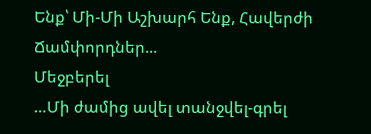Ենք՝ Մի-Մի Աշխարհ Ենք, Հավերժի Ճամփորդներ...
Մեջբերել
…Մի ժամից ավել տանջվել-գրել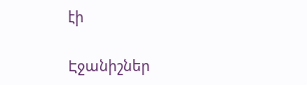էի

Էջանիշներ